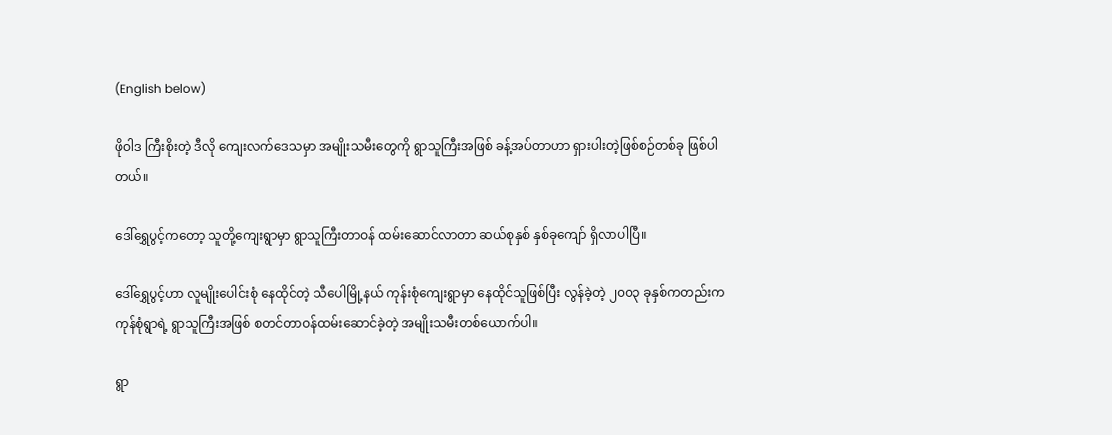(English below)

ဖိုဝါဒ ကြီးစိုးတဲ့ ဒီလို ကျေးလက်ဒေသမှာ အမျိုးသမီးတွေကို ရွာသူကြီးအဖြစ် ခန့်အပ်တာဟာ ရှားပါးတဲ့ဖြစ်စဉ်တစ်ခု ဖြစ်ပါတယ်။

ဒေါ်ရွှေပွင့်ကတော့ သူတို့ကျေးရွာမှာ ရွာသူကြီးတာဝန် ထမ်းဆောင်လာတာ ဆယ်စုနှစ် နှစ်ခုကျော် ရှိလာပါပြီ။

ဒေါ်ရွှေပွင့်ဟာ လူမျိုးပေါင်းစုံ နေထိုင်တဲ့ သီပေါမြို့နယ် ကုန်းစုံကျေးရွာမှာ နေထိုင်သူဖြစ်ပြီး လွန်ခဲ့တဲ့ ၂၀၀၃ ခုနှစ်ကတည်းက ကုန်စုံရွာရဲ့ ရွာသူကြီးအဖြစ် စတင်တာဝန်ထမ်း‌ဆောင်ခဲ့တဲ့ အမျိုးသမီးတစ်ယောက်ပါ။

ရွာ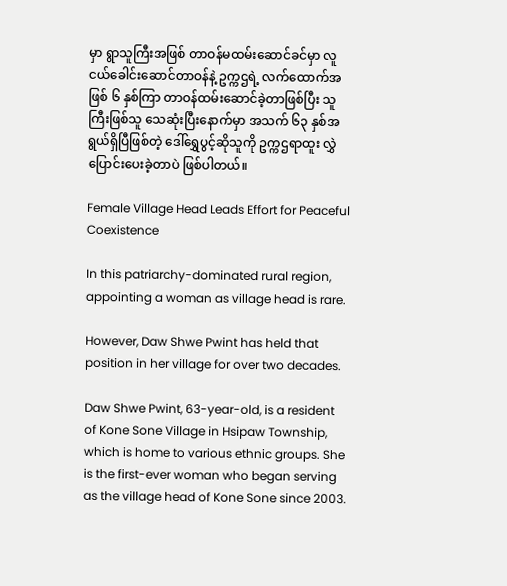မှာ ရွာသူကြီးအဖြစ် တာဝန်မထမ်းဆောင်ခင်မှာ လူငယ်ခေါင်းဆောင်တာဝန်နဲ့ ဥက္ကဌရဲ့ လက်ထောက်အဖြစ် ၆ နှစ်ကြာ တာဝန်ထမ်းဆောင်ခဲ့တာဖြစ်ပြီး သူကြီးဖြစ်သူ သေဆုံးပြီးနောက်မှာ ‌အသက် ၆၃ နှစ်အရွယ်ရှိပြီဖြစ်တဲ့ ဒေါ်ရွှေပွင့်ဆိုသူကို ဥက္ကဌရာထူး လွှဲပြောင်းပေးခဲ့တာပဲ ဖြစ်ပါတယ်။

Female Village Head Leads Effort for Peaceful Coexistence

In this patriarchy-dominated rural region, appointing a woman as village head is rare.

However, Daw Shwe Pwint has held that position in her village for over two decades.

Daw Shwe Pwint, 63-year-old, is a resident of Kone Sone Village in Hsipaw Township, which is home to various ethnic groups. She is the first-ever woman who began serving as the village head of Kone Sone since 2003.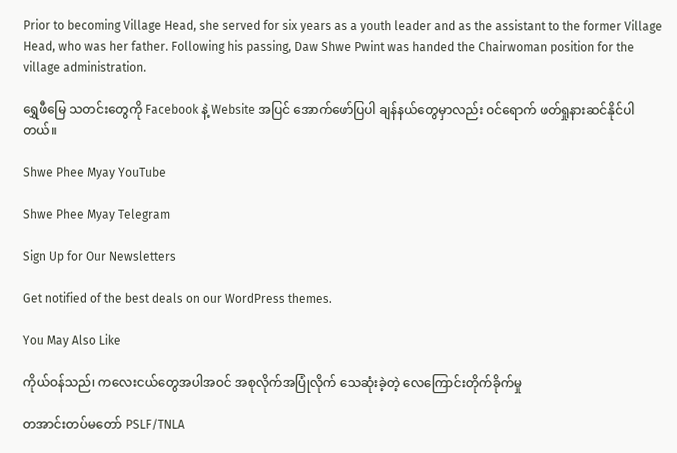Prior to becoming Village Head, she served for six years as a youth leader and as the assistant to the former Village Head, who was her father. Following his passing, Daw Shwe Pwint was handed the Chairwoman position for the village administration.

ရွှေဖီမြေ သတင်းတွေကို Facebook နဲ့ Website အပြင် အောက်ဖော်ပြပါ ချန်နယ်တွေမှာလည်း ဝင်ရောက် ဖတ်ရှုနားဆင်နိုင်ပါတယ်။

Shwe Phee Myay YouTube

Shwe Phee Myay Telegram

Sign Up for Our Newsletters

Get notified of the best deals on our WordPress themes.

You May Also Like

ကိုယ်ဝန်သည်၊ ကလေးငယ်တွေအပါအဝင် အစုလိုက်အပြုံလိုက် သေဆုံးခဲ့တဲ့ လေကြောင်းတိုက်ခိုက်မှု

တအာင်းတပ်မတော် PSLF/TNLA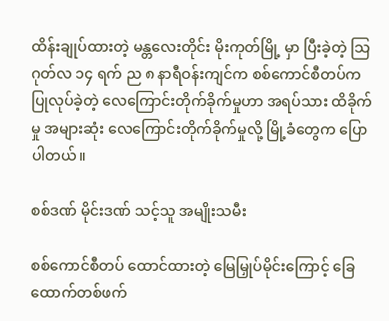ထိန်းချုပ်ထားတဲ့ မန္တလေးတိုင်း မိုးကုတ်မြို့ မှာ ပြီးခဲ့တဲ့ သြဂုတ်လ ၁၄ ရက် ည ၈ နာရီဝန်းကျင်က စစ်ကောင်စီတပ်က ပြုလုပ်ခဲ့တဲ့ လေကြောင်းတိုက်ခိုက်မှုဟာ အရပ်သား ထိခိုက်မှု အများဆုံး လေကြောင်းတိုက်ခိုက်မှုလို့ မြို့ခံတွေက ပြောပါတယ်။

စစ်ဒဏ် မိုင်းဒဏ် သင့်သူ အမျိုးသမီး

စစ်ကောင်စီတပ် ထောင်ထားတဲ့ မြေမြှုပ်မိုင်းကြောင့် ခြေထောက်တစ်ဖက်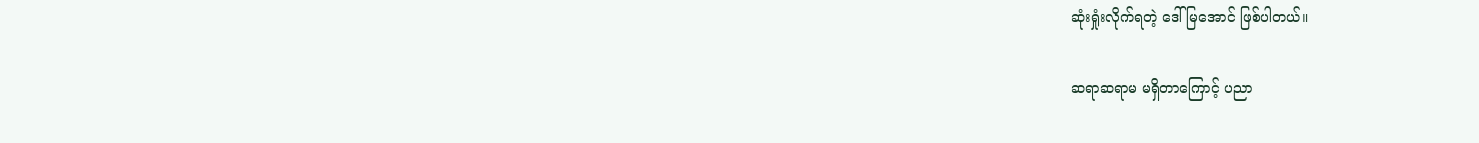ဆုံးရှုံးလိုက်ရတဲ့ ဒေါ်မြအောင် ဖြစ်ပါတယ်။

ဆရာဆရာမ မရှိတာကြောင့် ပညာ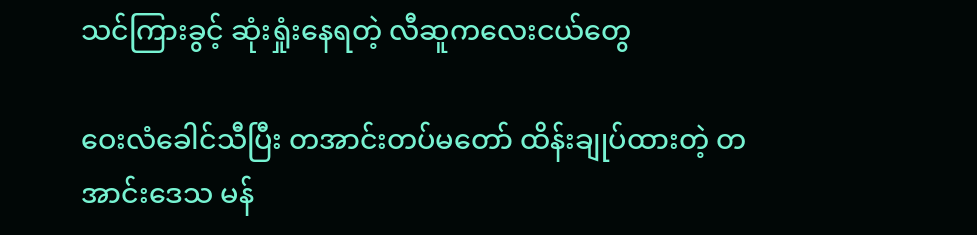သင်ကြားခွင့် ဆုံးရှုံးနေရတဲ့ လီဆူကလေးငယ်တွေ

ဝေးလံခေါင်သီပြီး တအာင်းတပ်မတော် ထိန်းချုပ်ထားတဲ့ တအာင်းဒေသ မန်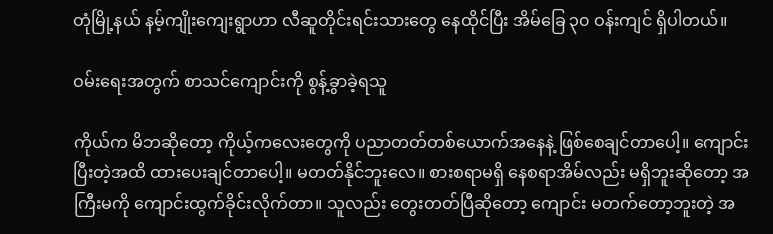တုံမြို့နယ် နမ့်ကျိုးကျေးရွာဟာ လီဆူတိုင်းရင်းသားတွေ နေထိုင်ပြီး အိမ်ခြေ ၃၀ ဝန်းကျင် ရှိပါတယ်။

ဝမ်းရေးအတွက် စာသင်ကျောင်းကို စွန့်ခွာခဲ့ရသူ

ကိုယ်က မိဘဆိုတော့ ကိုယ့်ကလေး‌တွေကို ပညာတတ်တစ်‌ယောက်အနေနဲ့ ဖြစ်စေချင်တာပေါ့။ ကျောင်းပြီးတဲ့အထိ ထားပေးချင်တာပေါ့။ မတတ်နိုင်ဘူးလေ။ စားစရာမရှိ နေစရာအိမ်လည်း မရှိဘူးဆိုတော့ အကြီးမကို ကျောင်းထွက်ခိုင်းလိုက်တာ။ သူလည်း တွေးတတ်ပြီဆိုတော့ ကျောင်း မတက်တော့ဘူးတဲ့ အ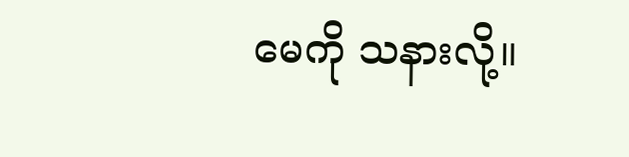မေကို သနားလို့။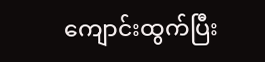ကျောင်းထွက်ပြီး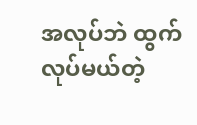အလုပ်ဘဲ ထွက်လုပ်မယ်တဲ့